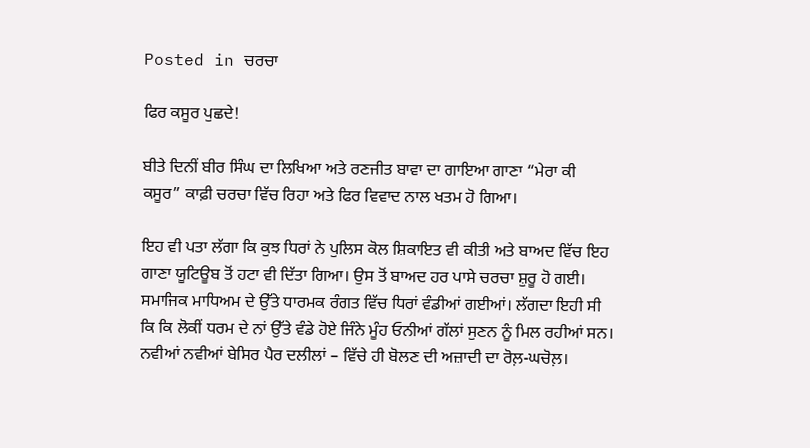Posted in ਚਰਚਾ

ਫਿਰ ਕਸੂਰ ਪੁਛਦੇ!

ਬੀਤੇ ਦਿਨੀਂ ਬੀਰ ਸਿੰਘ ਦਾ ਲਿਖਿਆ ਅਤੇ ਰਣਜੀਤ ਬਾਵਾ ਦਾ ਗਾਇਆ ਗਾਣਾ “ਮੇਰਾ ਕੀ ਕਸੂਰ” ਕਾਫ਼ੀ ਚਰਚਾ ਵਿੱਚ ਰਿਹਾ ਅਤੇ ਫਿਰ ਵਿਵਾਦ ਨਾਲ ਖਤਮ ਹੋ ਗਿਆ।

ਇਹ ਵੀ ਪਤਾ ਲੱਗਾ ਕਿ ਕੁਝ ਧਿਰਾਂ ਨੇ ਪੁਲਿਸ ਕੋਲ ਸ਼ਿਕਾਇਤ ਵੀ ਕੀਤੀ ਅਤੇ ਬਾਅਦ ਵਿੱਚ ਇਹ ਗਾਣਾ ਯੂਟਿਊਬ ਤੋਂ ਹਟਾ ਵੀ ਦਿੱਤਾ ਗਿਆ। ਉਸ ਤੋਂ ਬਾਅਦ ਹਰ ਪਾਸੇ ਚਰਚਾ ਸ਼ੁਰੂ ਹੋ ਗਈ। ਸਮਾਜਿਕ ਮਾਧਿਅਮ ਦੇ ਉੱਤੇ ਧਾਰਮਕ ਰੰਗਤ ਵਿੱਚ ਧਿਰਾਂ ਵੰਡੀਆਂ ਗਈਆਂ। ਲੱਗਦਾ ਇਹੀ ਸੀ ਕਿ ਕਿ ਲੋਕੀਂ ਧਰਮ ਦੇ ਨਾਂ ਉੱਤੇ ਵੰਡੇ ਹੋਏ ਜਿੰਨੇ ਮੂੰਹ ਓਨੀਆਂ ਗੱਲਾਂ ਸੁਣਨ ਨੂੰ ਮਿਲ ਰਹੀਆਂ ਸਨ। ਨਵੀਆਂ ਨਵੀਆਂ ਬੇਸਿਰ ਪੈਰ ਦਲੀਲਾਂ – ਵਿੱਚੇ ਹੀ ਬੋਲਣ ਦੀ ਅਜ਼ਾਦੀ ਦਾ ਰੋਲ਼-ਘਚੋਲ਼।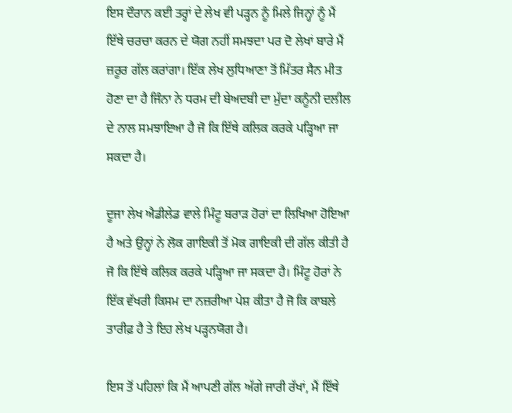ਇਸ ਦੌਰਾਨ ਕਈ ਤਰ੍ਹਾਂ ਦੇ ਲੇਖ ਵੀ ਪੜ੍ਹਨ ਨੂੰ ਮਿਲੇ ਜਿਨ੍ਹਾਂ ਨੂੰ ਮੈਂ ਇੱਥੇ ਚਰਚਾ ਕਰਨ ਦੇ ਯੋਗ ਨਹੀਂ ਸਮਝਦਾ ਪਰ ਦੋ ਲੇਖਾਂ ਬਾਰੇ ਮੈਂ ਜ਼ਰੂਰ ਗੱਲ ਕਰਾਂਗਾ। ਇੱਕ ਲੇਖ ਲੁਧਿਆਣਾ ਤੋਂ ਮਿੱਤਰ ਸੈਨ ਮੀਤ ਹੋਣਾ ਦਾ ਹੈ ਜਿੰਨਾ ਨੇ ਧਰਮ ਦੀ ਬੇਅਦਬੀ ਦਾ ਮੁੱਦਾ ਕਨੂੰਨੀ ਦਲੀਲ ਦੇ ਨਾਲ ਸਮਝਾਇਆ ਹੈ ਜੋ ਕਿ ਇੱਥੇ ਕਲਿਕ ਕਰਕੇ ਪੜ੍ਹਿਆ ਜਾ ਸਕਦਾ ਹੈ।

ਦੂਜਾ ਲੇਖ ਐਡੀਲੇਡ ਵਾਲੇ ਮਿੰਟੂ ਬਰਾੜ ਹੋਰਾਂ ਦਾ ਲਿਖਿਆ ਹੋਇਆ ਹੈ ਅਤੇ ਉਨ੍ਹਾਂ ਨੇ ਲੋਕ ਗਾਇਕੀ ਤੋਂ ਮੋਕ ਗਾਇਕੀ ਦੀ ਗੱਲ ਕੀਤੀ ਹੈ ਜੋ ਕਿ ਇੱਥੇ ਕਲਿਕ ਕਰਕੇ ਪੜ੍ਹਿਆ ਜਾ ਸਕਦਾ ਹੈ। ਮਿੰਟੂ ਹੋਰਾਂ ਨੇ ਇੱਕ ਵੱਖਰੀ ਕਿਸਮ ਦਾ ਨਜ਼ਰੀਆ ਪੇਸ਼ ਕੀਤਾ ਹੈ ਜੋ ਕਿ ਕਾਬਲੇ ਤਾਰੀਫ਼ ਹੈ ਤੇ ਇਹ ਲੇਖ ਪੜ੍ਹਨਯੋਗ ਹੈ।

ਇਸ ਤੋਂ ਪਹਿਲਾਂ ਕਿ ਮੈਂ ਆਪਣੀ ਗੱਲ ਅੱਗੇ ਜਾਰੀ ਰੱਖਾਂ, ਮੈਂ ਇੱਥੇ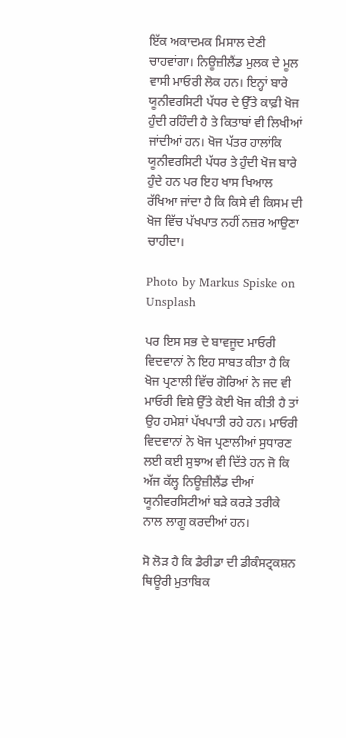ਇੱਕ ਅਕਾਦਮਕ ਮਿਸਾਲ ਦੇਣੀ ਚਾਹਵਾਂਗਾ। ਨਿਊਜ਼ੀਲੈਂਡ ਮੁਲਕ ਦੇ ਮੂਲ ਵਾਸੀ ਮਾਓਰੀ ਲੋਕ ਹਨ। ਇਨ੍ਹਾਂ ਬਾਰੇ ਯੂਨੀਵਰਸਿਟੀ ਪੱਧਰ ਦੇ ਉੱਤੇ ਕਾਫ਼ੀ ਖੋਜ ਹੁੰਦੀ ਰਹਿੰਦੀ ਹੈ ਤੇ ਕਿਤਾਬਾਂ ਵੀ ਲਿਖੀਆਂ ਜਾਂਦੀਆਂ ਹਨ। ਖੋਜ ਪੱਤਰ ਹਾਲਾਂਕਿ ਯੂਨੀਵਰਸਿਟੀ ਪੱਧਰ ਤੇ ਹੁੰਦੀ ਖੋਜ ਬਾਰੇ ਹੁੰਦੇ ਹਨ ਪਰ ਇਹ ਖਾਸ ਖਿਆਲ ਰੱਖਿਆ ਜਾਂਦਾ ਹੈ ਕਿ ਕਿਸੇ ਵੀ ਕਿਸਮ ਦੀ ਖੋਜ ਵਿੱਚ ਪੱਖਪਾਤ ਨਹੀਂ ਨਜ਼ਰ ਆਉਣਾ ਚਾਹੀਦਾ।

Photo by Markus Spiske on Unsplash

ਪਰ ਇਸ ਸਭ ਦੇ ਬਾਵਜੂਦ ਮਾਓਰੀ ਵਿਦਵਾਨਾਂ ਨੇ ਇਹ ਸਾਬਤ ਕੀਤਾ ਹੈ ਕਿ ਖੋਜ ਪ੍ਰਣਾਲੀ ਵਿੱਚ ਗੋਰਿਆਂ ਨੇ ਜਦ ਵੀ ਮਾਓਰੀ ਵਿਸ਼ੇ ਉੱਤੇ ਕੋਈ ਖੋਜ ਕੀਤੀ ਹੈ ਤਾਂ ਉਹ ਹਮੇਸ਼ਾਂ ਪੱਖਪਾਤੀ ਰਹੇ ਹਨ। ਮਾਓਰੀ ਵਿਦਵਾਨਾਂ ਨੇ ਖੋਜ ਪ੍ਰਣਾਲੀਆਂ ਸੁਧਾਰਣ ਲਈ ਕਈ ਸੁਝਾਅ ਵੀ ਦਿੱਤੇ ਹਨ ਜੋ ਕਿ ਅੱਜ ਕੱਲ੍ਹ ਨਿਊਜ਼ੀਲੈਂਡ ਦੀਆਂ ਯੂਨੀਵਰਸਿਟੀਆਂ ਬੜੇ ਕਰੜੇ ਤਰੀਕੇ ਨਾਲ ਲਾਗੂ ਕਰਦੀਆਂ ਹਨ।

ਸੋ ਲੋੜ ਹੈ ਕਿ ਡੈਰੀਡਾ ਦੀ ਡੀਕੰਸਟ੍ਰਕਸ਼ਨ ਥਿਊਰੀ ਮੁਤਾਬਿਕ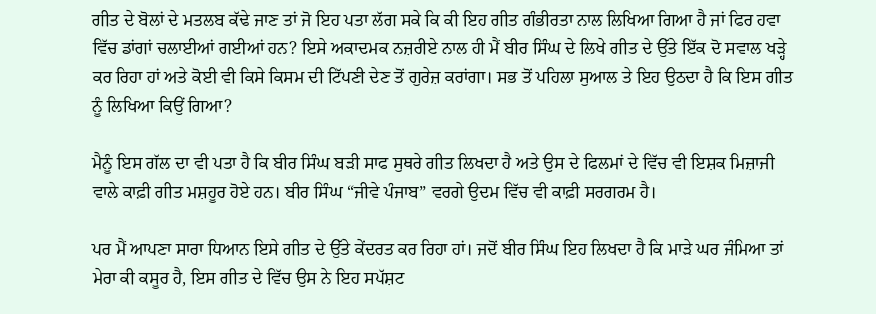ਗੀਤ ਦੇ ਬੋਲਾਂ ਦੇ ਮਤਲਬ ਕੱਢੇ ਜਾਣ ਤਾਂ ਜੋ ਇਹ ਪਤਾ ਲੱਗ ਸਕੇ ਕਿ ਕੀ ਇਹ ਗੀਤ ਗੰਭੀਰਤਾ ਨਾਲ ਲਿਖਿਆ ਗਿਆ ਹੈ ਜਾਂ ਫਿਰ ਹਵਾ ਵਿੱਚ ਡਾਂਗਾਂ ਚਲਾਈਆਂ ਗਈਆਂ ਹਨ? ਇਸੇ ਅਕਾਦਮਕ ਨਜ਼ਰੀਏ ਨਾਲ ਹੀ ਮੈਂ ਬੀਰ ਸਿੰਘ ਦੇ ਲਿਖੇ ਗੀਤ ਦੇ ਉੱਤੇ ਇੱਕ ਦੋ ਸਵਾਲ ਖੜ੍ਹੇ ਕਰ ਰਿਹਾ ਹਾਂ ਅਤੇ ਕੋਈ ਵੀ ਕਿਸੇ ਕਿਸਮ ਦੀ ਟਿੱਪਣੀ ਦੇਣ ਤੋਂ ਗੁਰੇਜ਼ ਕਰਾਂਗਾ। ਸਭ ਤੋਂ ਪਹਿਲਾ ਸੁਆਲ ਤੇ ਇਹ ਉਠਦਾ ਹੈ ਕਿ ਇਸ ਗੀਤ ਨੂੰ ਲਿਖਿਆ ਕਿਉਂ ਗਿਆ?

ਮੈਨੂੰ ਇਸ ਗੱਲ ਦਾ ਵੀ ਪਤਾ ਹੈ ਕਿ ਬੀਰ ਸਿੰਘ ਬੜੀ ਸਾਫ ਸੁਥਰੇ ਗੀਤ ਲਿਖਦਾ ਹੈ ਅਤੇ ਉਸ ਦੇ ਫਿਲਮਾਂ ਦੇ ਵਿੱਚ ਵੀ ਇਸ਼ਕ ਮਿਜ਼ਾਜੀ ਵਾਲੇ ਕਾਫ਼ੀ ਗੀਤ ਮਸ਼ਹੂਰ ਹੋਏ ਹਨ। ਬੀਰ ਸਿੰਘ “ਜੀਵੇ ਪੰਜਾਬ” ਵਰਗੇ ਉਦਮ ਵਿੱਚ ਵੀ ਕਾਫ਼ੀ ਸਰਗਰਮ ਹੈ।

ਪਰ ਮੈਂ ਆਪਣਾ ਸਾਰਾ ਧਿਆਨ ਇਸੇ ਗੀਤ ਦੇ ਉੱਤੇ ਕੇਂਦਰਤ ਕਰ ਰਿਹਾ ਹਾਂ। ਜਦੋਂ ਬੀਰ ਸਿੰਘ ਇਹ ਲਿਖਦਾ ਹੈ ਕਿ ਮਾੜੇ ਘਰ ਜੰਮਿਆ ਤਾਂ ਮੇਰਾ ਕੀ ਕਸੂਰ ਹੈ, ਇਸ ਗੀਤ ਦੇ ਵਿੱਚ ਉਸ ਨੇ ਇਹ ਸਪੱਸ਼ਟ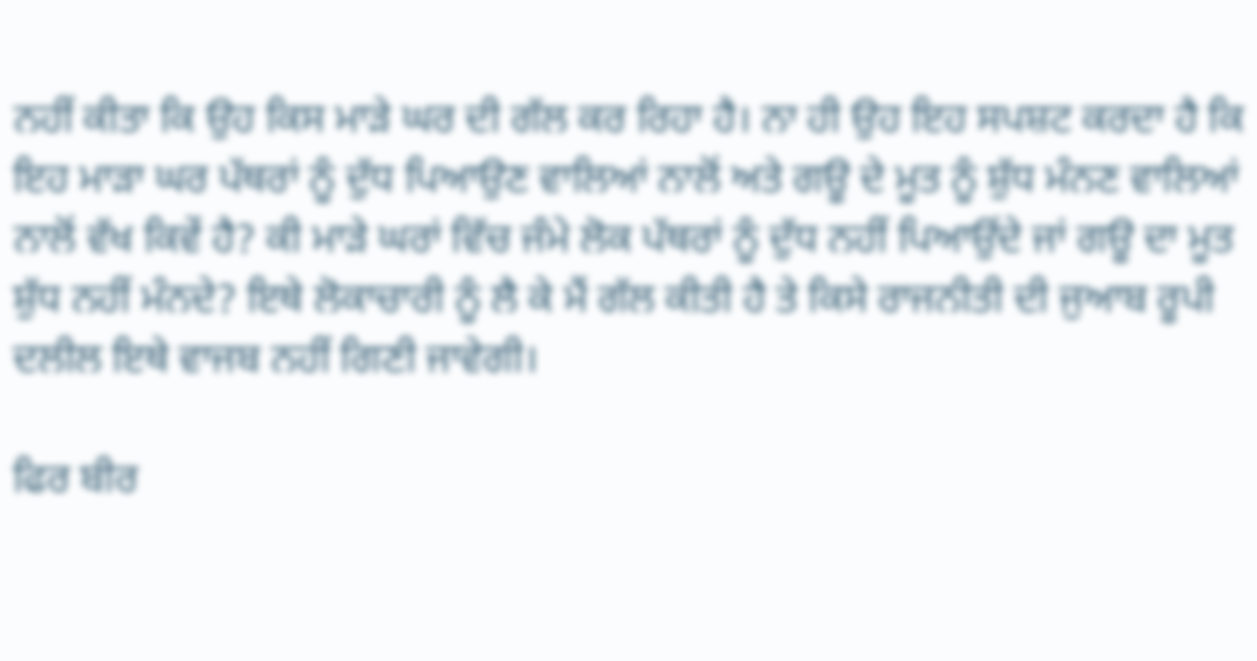ਨਹੀਂ ਕੀਤਾ ਕਿ ਉਹ ਕਿਸ ਮਾੜੇ ਘਰ ਦੀ ਗੱਲ ਕਰ ਰਿਹਾ ਹੈ। ਨਾ ਹੀ ਉਹ ਇਹ ਸਪਸ਼ਟ ਕਰਦਾ ਹੈ ਕਿ ਇਹ ਮਾੜਾ ਘਰ ਪੱਥਰਾਂ ਨੂੰ ਦੁੱਧ ਪਿਆਉਣ ਵਾਲਿਆਂ ਨਾਲੋਂ ਅਤੇ ਗਊ ਦੇ ਮੂਤ ਨੂੰ ਸ਼ੁੱਧ ਮੰਨਣ ਵਾਲਿਆਂ ਨਾਲੋਂ ਵੱਖ ਕਿਵੇਂ ਹੈ? ਕੀ ਮਾੜੇ ਘਰਾਂ ਵਿੱਚ ਜੰਮੇ ਲੋਕ ਪੱਥਰਾਂ ਨੂੰ ਦੁੱਧ ਨਹੀਂ ਪਿਆਉਂਦੇ ਜਾਂ ਗਊ ਦਾ ਮੂਤ ਸ਼ੁੱਧ ਨਹੀਂ ਮੰਨਦੇ? ਇਥੇ ਲੋਕਾਚਾਰੀ ਨੂੰ ਲੈ ਕੇ ਮੈਂ ਗੱਲ ਕੀਤੀ ਹੈ ਤੇ ਕਿਸੇ ਰਾਜਨੀਤੀ ਦੀ ਜੁਆਬ ਰੂਪੀ ਦਲੀਲ ਇਥੇ ਵਾਜਬ ਨਹੀਂ ਗਿਣੀ ਜਾਵੇਗੀ।

ਫਿਰ ਬੀਰ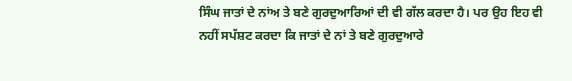ਸਿੰਘ ਜਾਤਾਂ ਦੇ ਨਾਂਅ ਤੇ ਬਣੇ ਗੁਰਦੁਆਰਿਆਂ ਦੀ ਵੀ ਗੱਲ ਕਰਦਾ ਹੈ। ਪਰ ਉਹ ਇਹ ਵੀ ਨਹੀਂ ਸਪੱਸ਼ਟ ਕਰਦਾ ਕਿ ਜਾਤਾਂ ਦੇ ਨਾਂ ਤੇ ਬਣੇ ਗੁਰਦੁਆਰੇ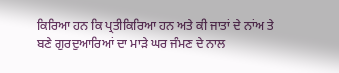ਕਿਰਿਆ ਹਨ ਕਿ ਪ੍ਰਤੀਕਿਰਿਆ ਹਨ ਅਤੇ ਕੀ ਜਾਤਾਂ ਦੇ ਨਾਂਅ ਤੇ ਬਣੇ ਗੁਰਦੁਆਰਿਆਂ ਦਾ ਮਾੜੇ ਘਰ ਜੰਮਣ ਦੇ ਨਾਲ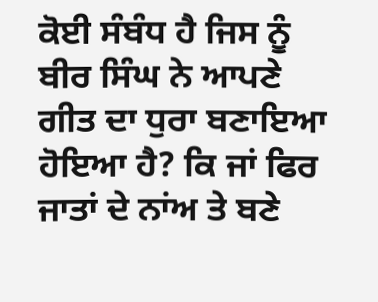ਕੋਈ ਸੰਬੰਧ ਹੈ ਜਿਸ ਨੂੰ ਬੀਰ ਸਿੰਘ ਨੇ ਆਪਣੇ ਗੀਤ ਦਾ ਧੁਰਾ ਬਣਾਇਆ ਹੋਇਆ ਹੈ? ਕਿ ਜਾਂ ਫਿਰ ਜਾਤਾਂ ਦੇ ਨਾਂਅ ਤੇ ਬਣੇ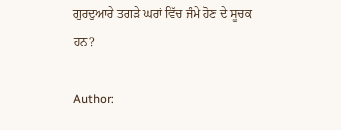ਗੁਰਦੁਆਰੇ ਤਗੜੇ ਘਰਾਂ ਵਿੱਚ ਜੰਮੇ ਹੋਣ ਦੇ ਸੂਚਕ ਹਨ?

Author: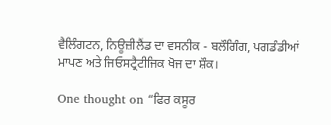ਵੈਲਿੰਗਟਨ, ਨਿਊਜ਼ੀਲੈਂਡ ਦਾ ਵਸਨੀਕ - ਬਲੌਗਿੰਗ, ਪਗਡੰਡੀਆਂ ਮਾਪਣ ਅਤੇ ਜਿਓਸਟ੍ਰੈਟੀਜਿਕ ਖੋਜ ਦਾ ਸ਼ੌਕ।

One thought on “ਫਿਰ ਕਸੂਰ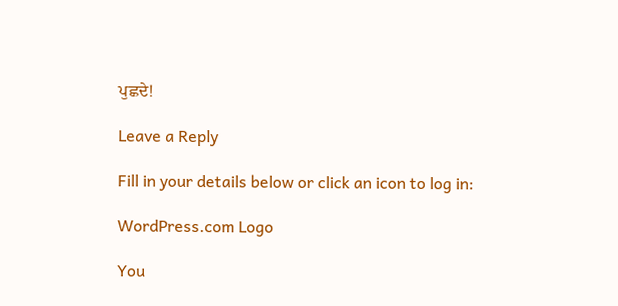ਪੁਛਦੇ!

Leave a Reply

Fill in your details below or click an icon to log in:

WordPress.com Logo

You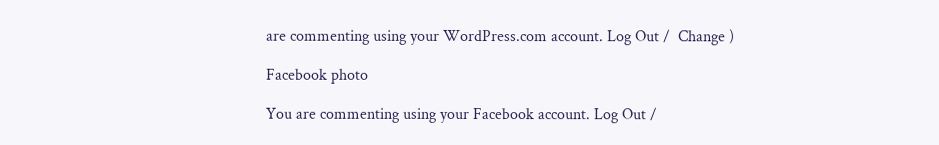are commenting using your WordPress.com account. Log Out /  Change )

Facebook photo

You are commenting using your Facebook account. Log Out /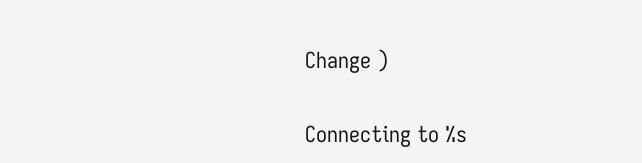Change )

Connecting to %s